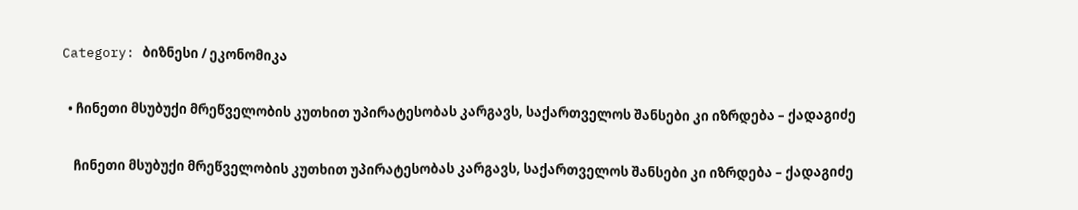Category: ბიზნესი / ეკონომიკა

  • ჩინეთი მსუბუქი მრეწველობის კუთხით უპირატესობას კარგავს, საქართველოს შანსები კი იზრდება – ქადაგიძე

    ჩინეთი მსუბუქი მრეწველობის კუთხით უპირატესობას კარგავს, საქართველოს შანსები კი იზრდება – ქადაგიძე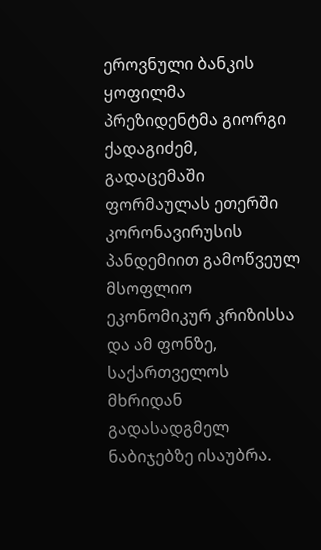ეროვნული ბანკის ყოფილმა პრეზიდენტმა გიორგი ქადაგიძემ, გადაცემაში ფორმაულას ეთერში კორონავირუსის პანდემიით გამოწვეულ მსოფლიო ეკონომიკურ კრიზისსა და ამ ფონზე, საქართველოს მხრიდან გადასადგმელ ნაბიჯებზე ისაუბრა.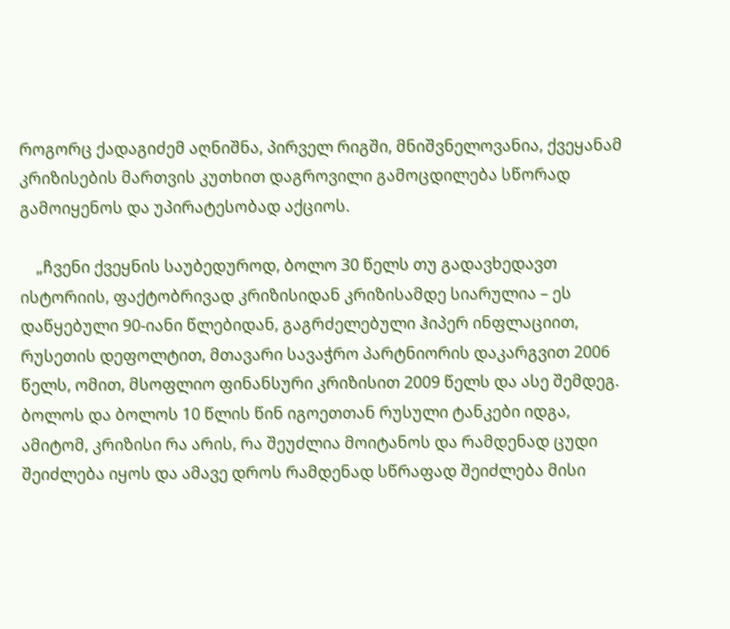როგორც ქადაგიძემ აღნიშნა, პირველ რიგში, მნიშვნელოვანია, ქვეყანამ კრიზისების მართვის კუთხით დაგროვილი გამოცდილება სწორად გამოიყენოს და უპირატესობად აქციოს.

    „ჩვენი ქვეყნის საუბედუროდ, ბოლო 30 წელს თუ გადავხედავთ ისტორიის, ფაქტობრივად კრიზისიდან კრიზისამდე სიარულია – ეს დაწყებული 90-იანი წლებიდან, გაგრძელებული ჰიპერ ინფლაციით, რუსეთის დეფოლტით, მთავარი სავაჭრო პარტნიორის დაკარგვით 2006 წელს, ომით, მსოფლიო ფინანსური კრიზისით 2009 წელს და ასე შემდეგ. ბოლოს და ბოლოს 10 წლის წინ იგოეთთან რუსული ტანკები იდგა, ამიტომ, კრიზისი რა არის, რა შეუძლია მოიტანოს და რამდენად ცუდი შეიძლება იყოს და ამავე დროს რამდენად სწრაფად შეიძლება მისი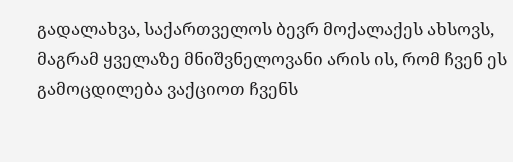გადალახვა, საქართველოს ბევრ მოქალაქეს ახსოვს, მაგრამ ყველაზე მნიშვნელოვანი არის ის, რომ ჩვენ ეს გამოცდილება ვაქციოთ ჩვენს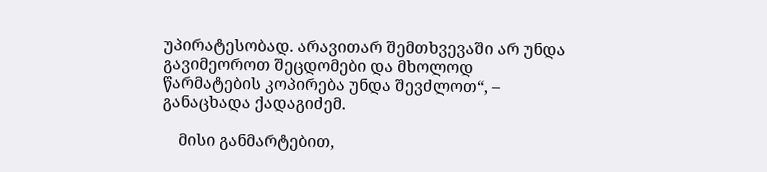უპირატესობად. არავითარ შემთხვევაში არ უნდა გავიმეოროთ შეცდომები და მხოლოდ წარმატების კოპირება უნდა შევძლოთ“, – განაცხადა ქადაგიძემ.

    მისი განმარტებით,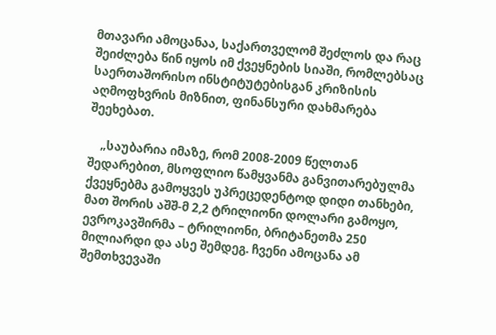მთავარი ამოცანაა, საქართველომ შეძლოს და რაც შეიძლება წინ იყოს იმ ქვეყნების სიაში, რომლებსაც საერთაშორისო ინსტიტუტებისგან კრიზისის აღმოფხვრის მიზნით, ფინანსური დახმარება შეეხებათ.

    „საუბარია იმაზე, რომ 2008-2009 წელთან შედარებით, მსოფლიო წამყვანმა განვითარებულმა ქვეყნებმა გამოყვეს უპრეცედენტოდ დიდი თანხები, მათ შორის აშშ-მ 2,2 ტრილიონი დოლარი გამოყო, ევროკავშირმა – ტრილიონი, ბრიტანეთმა 250 მილიარდი და ასე შემდეგ. ჩვენი ამოცანა ამ შემთხვევაში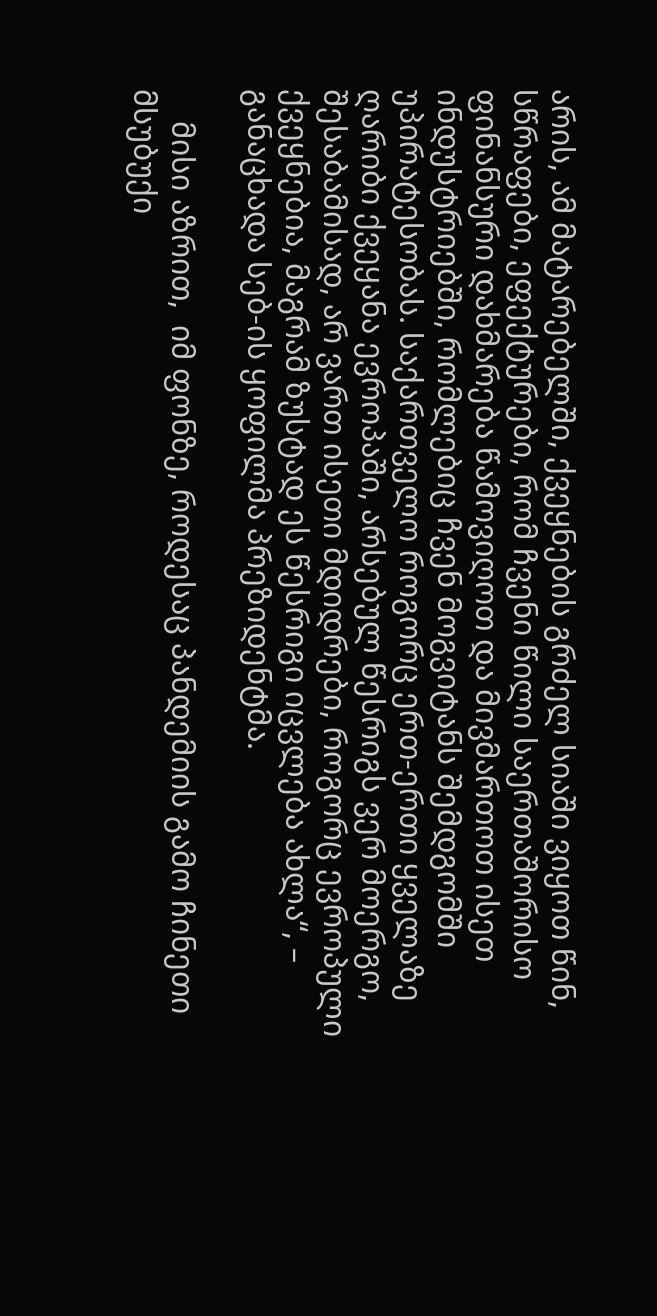არის, ამ მატარებელში, ქვეყნების გრძელ სიაში ვიყოთ წინ, სწრაფები, ეფექტურები, რომ ჩვენი წილი საერთაშორისო ფინანსური დახმარება წამოვიღოთ და მივმართოთ ისეთ ინდუსტრიებში, რომლებიც ჩვენ მოგვიტანს შემდგომში უპირატესობას. საქართველო როგორც ერთ-ერთი ყველაზე ღარიბი ქვეყანა ევროპაში, არსებულ წესრიგს ვერ მოერგო, შესაბამისად, არ ვართ ისეთი მდიდრები, როგორც ევროპული ქვეყნებია, მაგრამ ზუსტად ეს წესრიგი იცვლება ახლა“, – განაცხადა სებ-ის ყოფილმა პრეზიდენტმა.

    მისი აზრით,  იმ ფონზე, როდესაც პანდემიის გამო ჩინეთი მსუბუქი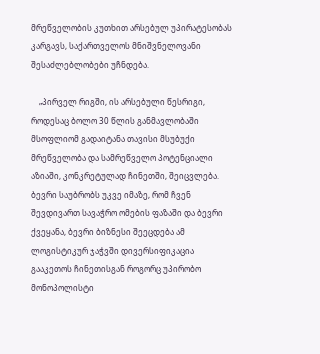მრეწველობის კუთხით არსებულ უპირატესობას კარგავს, საქართველოს მნიშვნელოვანი შესაძლებლობები უჩნდება.

    „პირველ რიგში, ის არსებული წესრიგი, როდესაც ბოლო 30 წლის განმავლობაში მსოფლიომ გადაიტანა თავისი მსუბუქი მრეწველობა და სამრეწველო პოტენციალი აზიაში, კონკრეტულად ჩინეთში, შეიცვლება. ბევრი საუბრობს უკვე იმაზე, რომ ჩვენ შევდივართ სავაჭრო ომების ფაზაში და ბევრი ქვეყანა, ბევრი ბიზნესი შეეცდება ამ ლოგისტიკურ ჯაჭვში დივერსიფიკაცია გააკეთოს ჩინეთისგან როგორც უპირობო მონოპოლისტი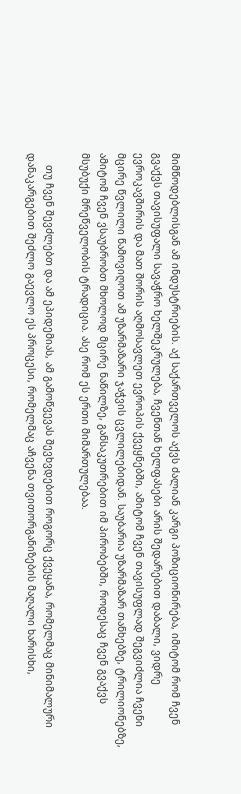მიმწოდებლისგან ამ ინდუსტრიების. აქ საქართველოს აქვს ძალიან კარგი პოზიციონირება, იმიტომ რომ ჩვენ გვაქვს თავისუფალი სავაჭრო ხელშეკრულება, ჩვენთან ხელფასები არის შედარებით დაბალი, ვიდრე ევროკავშირის და მათ შორის აღმოსავლეთ ევროპის ქვეყნებში, ამიტომ ჩვენ თავისუფლად შეგვიძლია ჩვენი მცირე წვლილი წამოვიღოთ ამ უზარმაზარი ჯაჭვის ცვლილებიდან. საუბარია უზარმაზარ თანხებზე, ტრილიონებზე, ამიტომ ჩვენ ვსაუბრობთ მხოლოდ მცირე ნაწილზე, განსაკუთრებით იმ პირობებში, როდესაც ჩვენ გვაქვს მსუბუქი მრეწველობის ტრადიცია. ასე რომ ეს ერთი მიმართულებაა.

    თუ ჩვენ შევძლებთ და ამ ეპიდემიას, ამ გამოწვევას შევხვდებით როგორც ქვეყანა, რომელმაც მინიმალური დანაკარგებით შეძლო გაევლო ეს პროცესი, რომელმაც აჩვენა თვითორგანიზების მაღალი ხარისხი,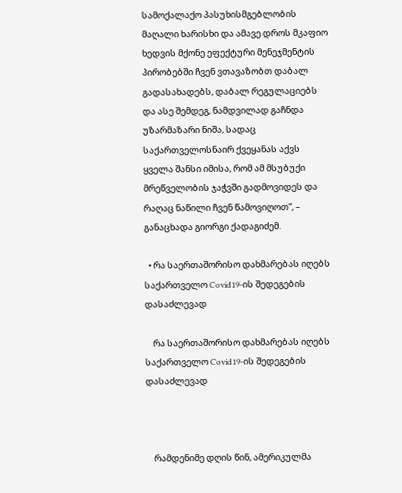სამოქალაქო პასუხისმგებლობის მაღალი ხარისხი და ამავე დროს მკაფიო ხედვის მქონე ეფექტური მენეჯმენტის პირობებში ჩვენ ვთავაზობთ დაბალ გადასახადებს, დაბალ რეგულაციებს და ასე შემდეგ, ნამდვილად გაჩნდა უზარმაზარი ნიშა, სადაც საქართველოსნაირ ქვეყანას აქვს ყველა შანსი იმისა, რომ ამ მსუბუქი მრეწველობის ჯაჭვში გადმოვიდეს და რაღაც ნაწილი ჩვენ წამოვიღოთ“, – განაცხადა გიორგი ქადაგიძემ.

  • რა საერთაშორისო დახმარებას იღებს საქართველო Covid19-ის შედეგების დასაძლევად

    რა საერთაშორისო დახმარებას იღებს საქართველო Covid19-ის შედეგების დასაძლევად



    რამდენიმე დღის წინ, ამერიკულმა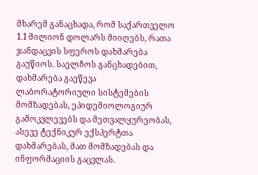მხარემ განაცხადა, რომ საქართველო 1.1 მილიონ დოლარს მიიღებს, რათა ჯანდაცვის სფეროს დახმარება გაუწიოს. საელჩოს განცხადებით, დახმარება გაეწევა ლაბორატორიული სისტემების მომზადებას, ეპიდემიოლოგიურ გამოკვლევებს და მეთვალყურეობას, ასევე ტექნიკურ ექსპერტთა დახმარებას, მათ მომზადებას და ინფორმაციის გაცვლას.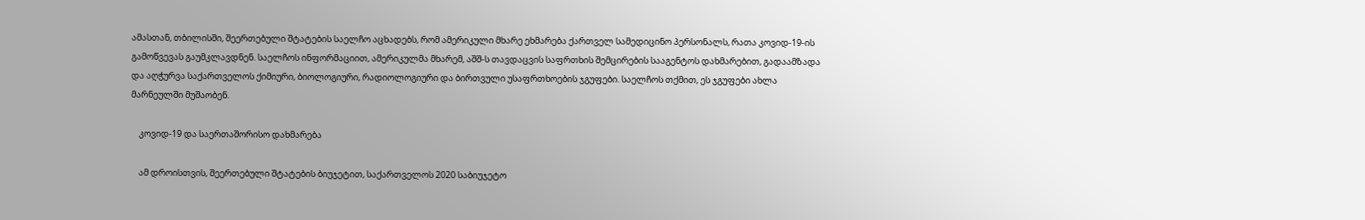ამასთან, თბილისში, შეერთებული შტატების საელჩო აცხადებს, რომ ამერიკული მხარე ეხმარება ქართველ სამედიცინო პერსონალს, რათა კოვიდ-19-ის გამოწვევას გაუმკლავდნენ. საელჩოს ინფორმაციით, ამერიკულმა მხარემ, აშშ-ს თავდაცვის საფრთხის შემცირების სააგენტოს დახმარებით, გადაამზადა და აღჭურვა საქართველოს ქიმიური, ბიოლოგიური, რადიოლოგიური და ბირთვული უსაფრთხოების ჯგუფები. საელჩოს თქმით, ეს ჯგუფები ახლა მარნეულში მუშაობენ.

    კოვიდ-19 და საერთაშორისო დახმარება

    ამ დროისთვის, შეერთებული შტატების ბიუჯეტით, საქართველოს 2020 საბიუჯეტო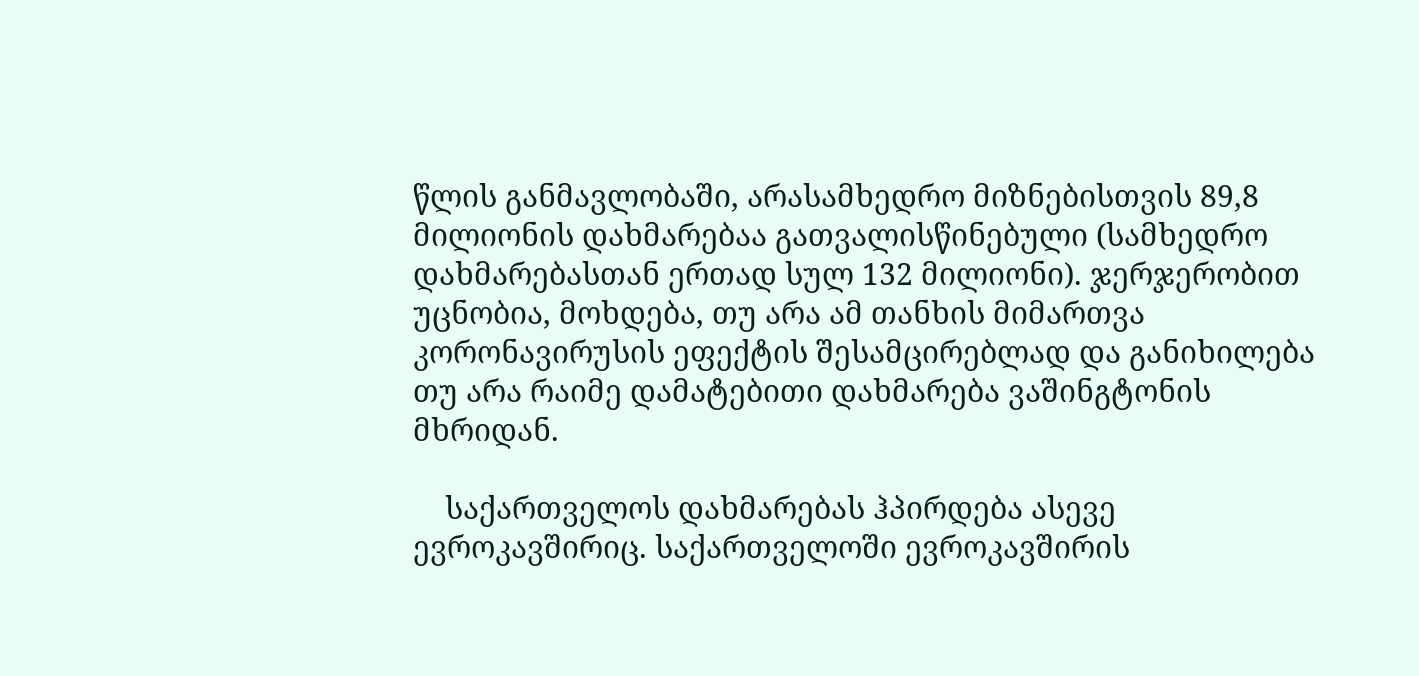წლის განმავლობაში, არასამხედრო მიზნებისთვის 89,8 მილიონის დახმარებაა გათვალისწინებული (სამხედრო დახმარებასთან ერთად სულ 132 მილიონი). ჯერჯერობით უცნობია, მოხდება, თუ არა ამ თანხის მიმართვა კორონავირუსის ეფექტის შესამცირებლად და განიხილება თუ არა რაიმე დამატებითი დახმარება ვაშინგტონის მხრიდან.

    საქართველოს დახმარებას ჰპირდება ასევე ევროკავშირიც. საქართველოში ევროკავშირის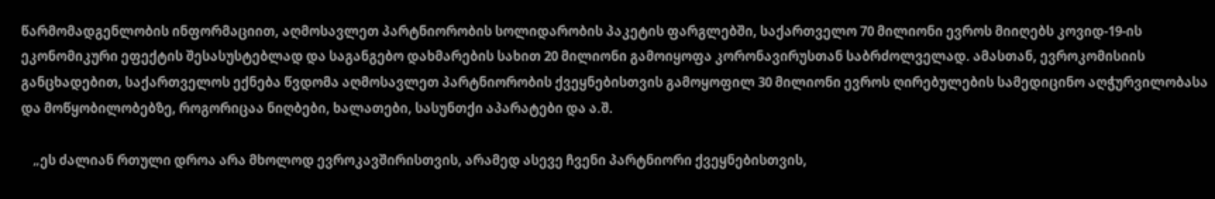წარმომადგენლობის ინფორმაციით, აღმოსავლეთ პარტნიორობის სოლიდარობის პაკეტის ფარგლებში, საქართველო 70 მილიონი ევროს მიიღებს კოვიდ-19-ის ეკონომიკური ეფექტის შესასუსტებლად და საგანგებო დახმარების სახით 20 მილიონი გამოიყოფა კორონავირუსთან საბრძოლველად. ამასთან, ევროკომისიის განცხადებით, საქართველოს ექნება წვდომა აღმოსავლეთ პარტნიორობის ქვეყნებისთვის გამოყოფილ 30 მილიონი ევროს ღირებულების სამედიცინო აღჭურვილობასა და მოწყობილობებზე, როგორიცაა ნიღბები, ხალათები, სასუნთქი აპარატები და ა.შ.

    „ეს ძალიან რთული დროა არა მხოლოდ ევროკავშირისთვის, არამედ ასევე ჩვენი პარტნიორი ქვეყნებისთვის,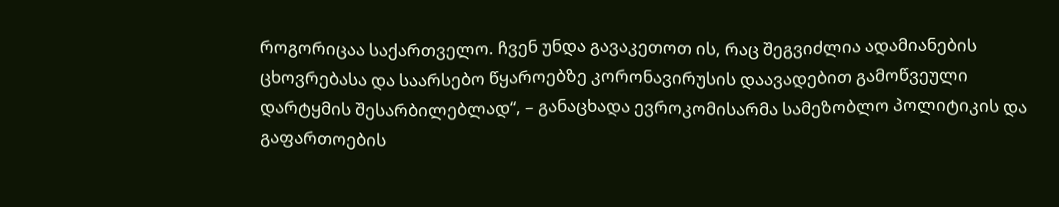როგორიცაა საქართველო. ჩვენ უნდა გავაკეთოთ ის, რაც შეგვიძლია ადამიანების ცხოვრებასა და საარსებო წყაროებზე კორონავირუსის დაავადებით გამოწვეული დარტყმის შესარბილებლად“, – განაცხადა ევროკომისარმა სამეზობლო პოლიტიკის და გაფართოების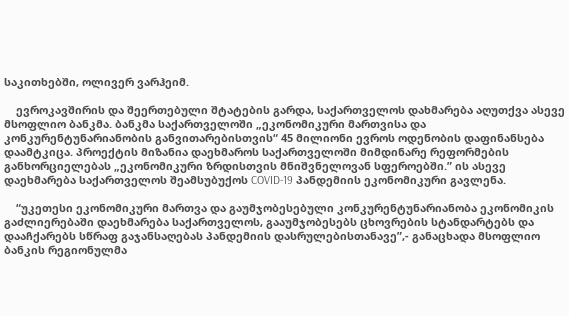საკითხებში, ოლივერ ვარჰეიმ.

    ევროკავშირის და შეერთებული შტატების გარდა, საქართველოს დახმარება აღუთქვა ასევე მსოფლიო ბანკმა. ბანკმა საქართველოში „ეკონომიკური მართვისა და კონკურენტუნარიანობის განვითარებისთვის“ 45 მილიონი ევროს ოდენობის დაფინანსება დაამტკიცა. პროექტის მიზანია დაეხმაროს საქართველოში მიმდინარე რეფორმების განხორციელებას „ეკონომიკური ზრდისთვის მნიშვნელოვან სფეროებში.” ის ასევე დაეხმარება საქართველოს შეამსუბუქოს COVID-19 პანდემიის ეკონომიკური გავლენა.

    “უკეთესი ეკონომიკური მართვა და გაუმჯობესებული კონკურენტუნარიანობა ეკონომიკის გაძლიერებაში დაეხმარება საქართველოს, გააუმჯობესებს ცხოვრების სტანდარტებს და დააჩქარებს სწრაფ გაჯანსაღებას პანდემიის დასრულებისთანავე”,- განაცხადა მსოფლიო ბანკის რეგიონულმა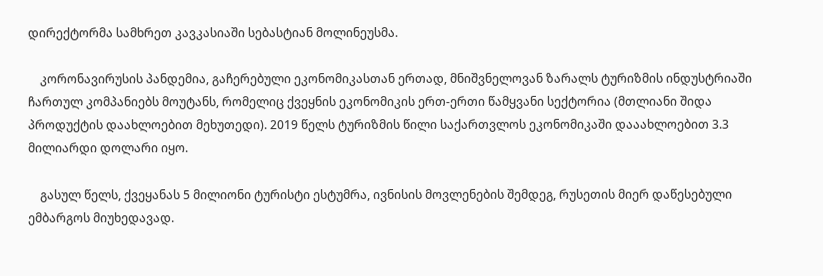დირექტორმა სამხრეთ კავკასიაში სებასტიან მოლინეუსმა.

    კორონავირუსის პანდემია, გაჩერებული ეკონომიკასთან ერთად, მნიშვნელოვან ზარალს ტურიზმის ინდუსტრიაში ჩართულ კომპანიებს მოუტანს, რომელიც ქვეყნის ეკონომიკის ერთ-ერთი წამყვანი სექტორია (მთლიანი შიდა პროდუქტის დაახლოებით მეხუთედი). 2019 წელს ტურიზმის წილი საქართვლოს ეკონომიკაში დააახლოებით 3.3 მილიარდი დოლარი იყო.

    გასულ წელს, ქვეყანას 5 მილიონი ტურისტი ესტუმრა, ივნისის მოვლენების შემდეგ, რუსეთის მიერ დაწესებული ემბარგოს მიუხედავად.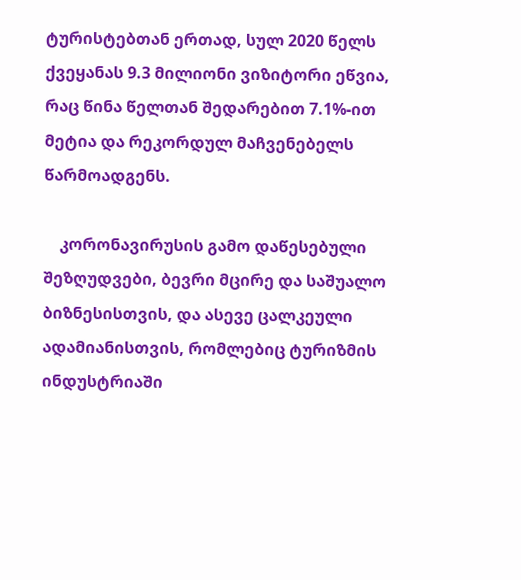ტურისტებთან ერთად, სულ 2020 წელს ქვეყანას 9.3 მილიონი ვიზიტორი ეწვია, რაც წინა წელთან შედარებით 7.1%-ით მეტია და რეკორდულ მაჩვენებელს წარმოადგენს.

    კორონავირუსის გამო დაწესებული შეზღუდვები, ბევრი მცირე და საშუალო ბიზნესისთვის, და ასევე ცალკეული ადამიანისთვის, რომლებიც ტურიზმის ინდუსტრიაში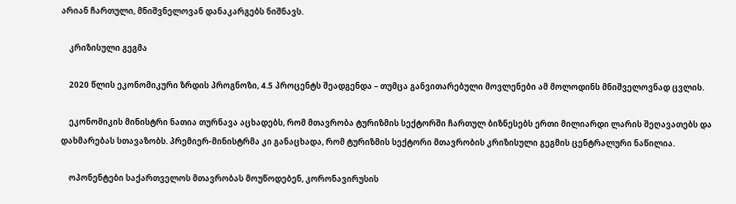არიან ჩართული, მნიშვნელოვან დანაკარგებს ნიშნავს.

    კრიზისული გეგმა

    2020 წლის ეკონომიკური ზრდის პროგნოზი, 4.5 პროცენტს შეადგენდა – თუმცა განვითარებული მოვლენები ამ მოლოდინს მნიშველოვნად ცვლის.

    ეკონომიკის მინისტრი ნათია თურნავა აცხადებს, რომ მთავრობა ტურიზმის სექტორში ჩართულ ბიზნესებს ერთი მილიარდი ლარის შეღავათებს და დახმარებას სთავაზობს. პრემიერ-მინისტრმა კი განაცხადა, რომ ტურიზმის სექტორი მთავრობის კრიზისული გეგმის ცენტრალური ნაწილია.

    ოპონენტები საქართველოს მთავრობას მოუწოდებენ, კორონავირუსის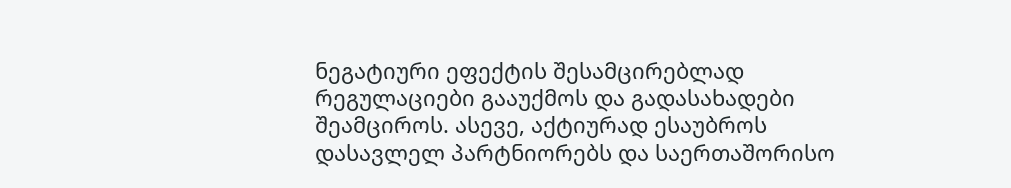ნეგატიური ეფექტის შესამცირებლად რეგულაციები გააუქმოს და გადასახადები შეამციროს. ასევე, აქტიურად ესაუბროს დასავლელ პარტნიორებს და საერთაშორისო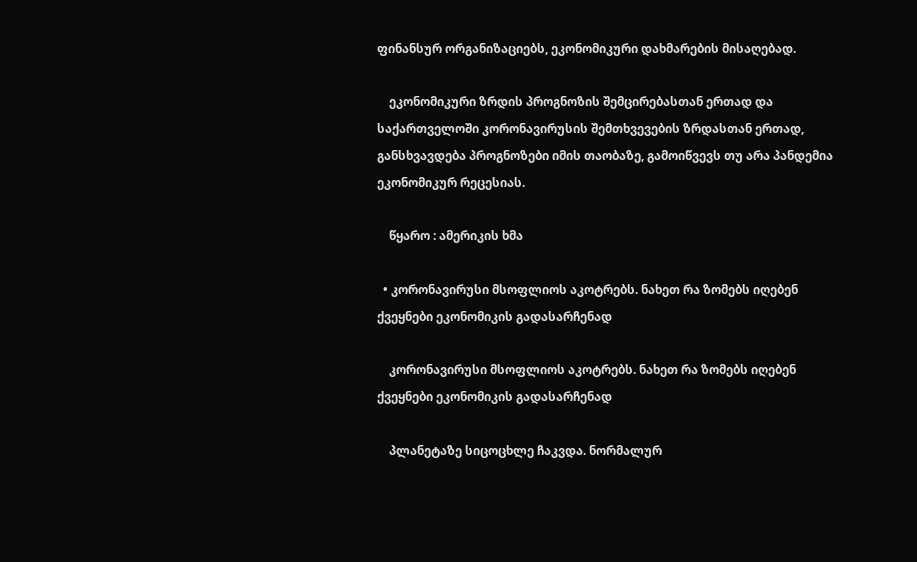ფინანსურ ორგანიზაციებს, ეკონომიკური დახმარების მისაღებად.

    ეკონომიკური ზრდის პროგნოზის შემცირებასთან ერთად და საქართველოში კორონავირუსის შემთხვევების ზრდასთან ერთად, განსხვავდება პროგნოზები იმის თაობაზე, გამოიწვევს თუ არა პანდემია ეკონომიკურ რეცესიას.

    წყარო : ამერიკის ხმა

  • კორონავირუსი მსოფლიოს აკოტრებს. ნახეთ რა ზომებს იღებენ  ქვეყნები ეკონომიკის გადასარჩენად

    კორონავირუსი მსოფლიოს აკოტრებს. ნახეთ რა ზომებს იღებენ ქვეყნები ეკონომიკის გადასარჩენად

    პლანეტაზე სიცოცხლე ჩაკვდა. ნორმალურ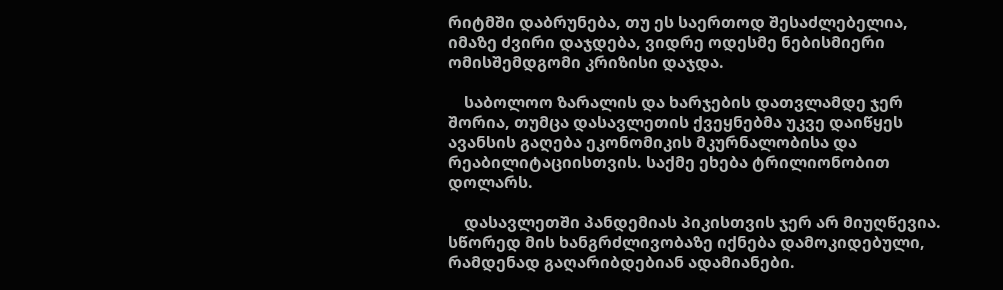რიტმში დაბრუნება, თუ ეს საერთოდ შესაძლებელია, იმაზე ძვირი დაჯდება, ვიდრე ოდესმე ნებისმიერი ომისშემდგომი კრიზისი დაჯდა.

    საბოლოო ზარალის და ხარჯების დათვლამდე ჯერ შორია, თუმცა დასავლეთის ქვეყნებმა უკვე დაიწყეს ავანსის გაღება ეკონომიკის მკურნალობისა და რეაბილიტაციისთვის. საქმე ეხება ტრილიონობით დოლარს.

    დასავლეთში პანდემიას პიკისთვის ჯერ არ მიუღწევია. სწორედ მის ხანგრძლივობაზე იქნება დამოკიდებული, რამდენად გაღარიბდებიან ადამიანები.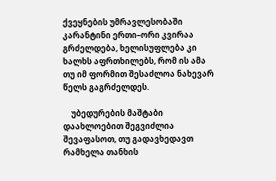ქვეყნების უმრავლესობაში კარანტინი ერთი–ორი კვირაა გრძელდება, ხელისუფლება კი ხალხს აფრთხილებს, რომ ის ამა თუ იმ ფორმით შესაძლოა ნახევარ წელს გაგრძელდეს.

    უბედურების მაშტაბი დაახლოებით შეგვიძლია შევაფასოთ, თუ გადავხედავთ რამხელა თანხის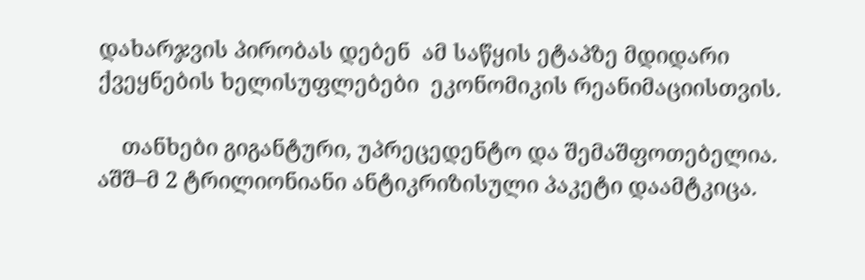დახარჯვის პირობას დებენ  ამ საწყის ეტაპზე მდიდარი ქვეყნების ხელისუფლებები  ეკონომიკის რეანიმაციისთვის.

    თანხები გიგანტური, უპრეცედენტო და შემაშფოთებელია. აშშ–მ 2 ტრილიონიანი ანტიკრიზისული პაკეტი დაამტკიცა.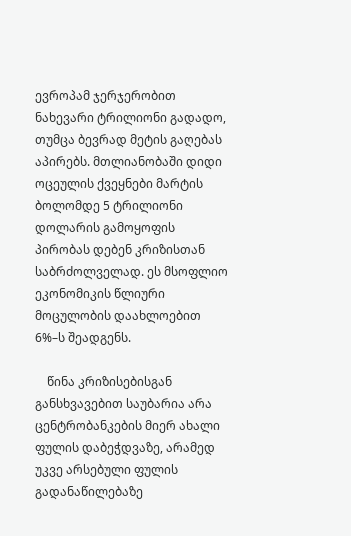ევროპამ ჯერჯერობით ნახევარი ტრილიონი გადადო, თუმცა ბევრად მეტის გაღებას აპირებს. მთლიანობაში დიდი ოცეულის ქვეყნები მარტის ბოლომდე 5 ტრილიონი დოლარის გამოყოფის პირობას დებენ კრიზისთან საბრძოლველად. ეს მსოფლიო ეკონომიკის წლიური მოცულობის დაახლოებით 6%–ს შეადგენს.

    წინა კრიზისებისგან განსხვავებით საუბარია არა  ცენტრობანკების მიერ ახალი ფულის დაბეჭდვაზე, არამედ უკვე არსებული ფულის გადანაწილებაზე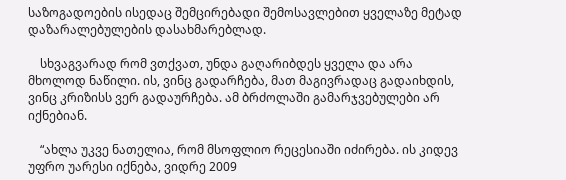საზოგადოების ისედაც შემცირებადი შემოსავლებით ყველაზე მეტად დაზარალებულების დასახმარებლად.

    სხვაგვარად რომ ვთქვათ, უნდა გაღარიბდეს ყველა და არა მხოლოდ ნაწილი. ის, ვინც გადარჩება, მათ მაგივრადაც გადაიხდის, ვინც კრიზისს ვერ გადაურჩება. ამ ბრძოლაში გამარჯვებულები არ იქნებიან.

    “ახლა უკვე ნათელია, რომ მსოფლიო რეცესიაში იძირება. ის კიდევ უფრო უარესი იქნება, ვიდრე 2009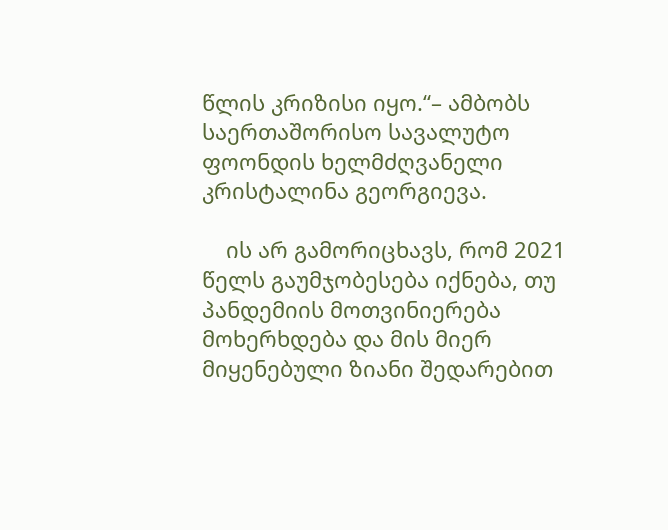წლის კრიზისი იყო.“– ამბობს საერთაშორისო სავალუტო ფოონდის ხელმძღვანელი კრისტალინა გეორგიევა.

    ის არ გამორიცხავს, რომ 2021 წელს გაუმჯობესება იქნება, თუ პანდემიის მოთვინიერება მოხერხდება და მის მიერ მიყენებული ზიანი შედარებით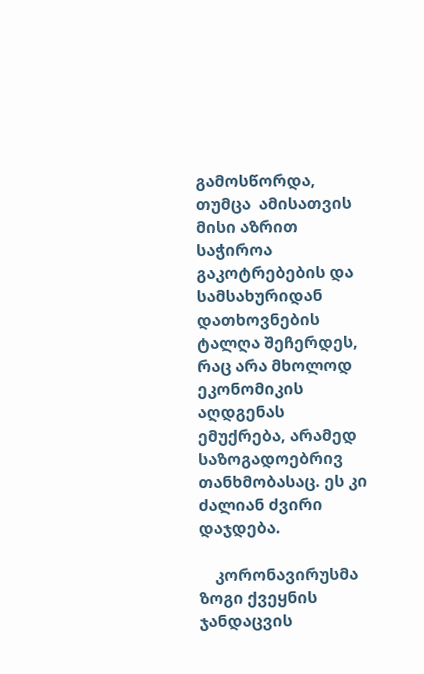გამოსწორდა, თუმცა  ამისათვის მისი აზრით საჭიროა გაკოტრებების და სამსახურიდან დათხოვნების ტალღა შეჩერდეს, რაც არა მხოლოდ ეკონომიკის აღდგენას ემუქრება, არამედ საზოგადოებრივ თანხმობასაც. ეს კი ძალიან ძვირი დაჯდება.

    კორონავირუსმა ზოგი ქვეყნის ჯანდაცვის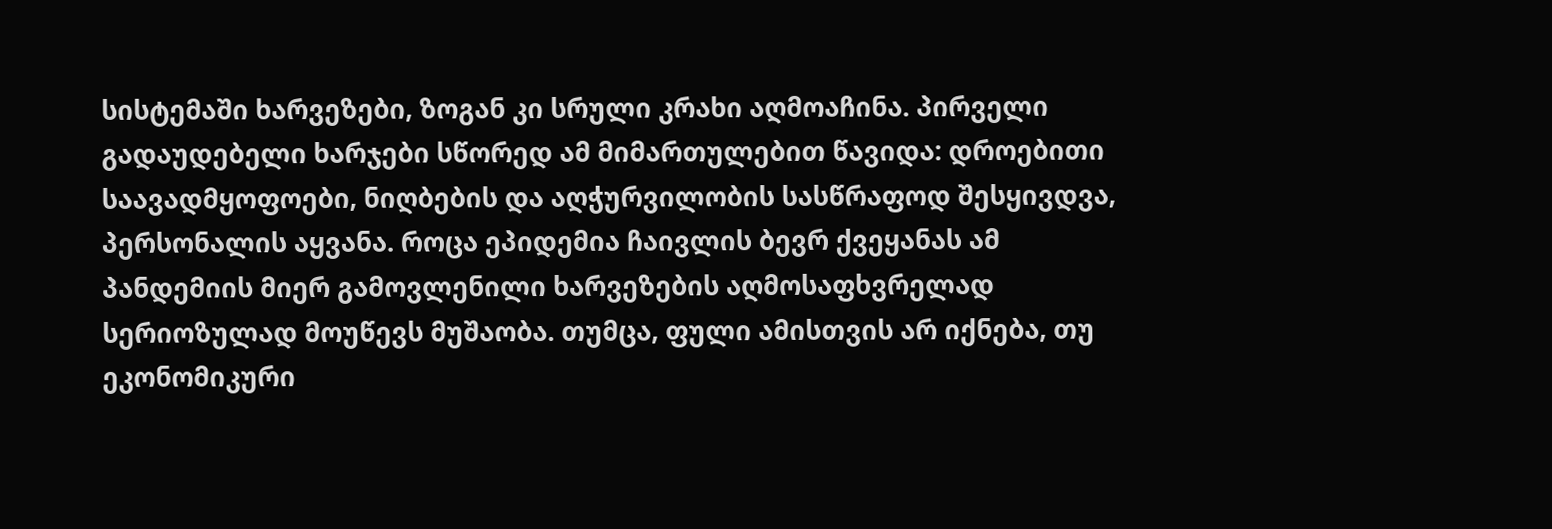სისტემაში ხარვეზები, ზოგან კი სრული კრახი აღმოაჩინა. პირველი გადაუდებელი ხარჯები სწორედ ამ მიმართულებით წავიდა: დროებითი საავადმყოფოები, ნიღბების და აღჭურვილობის სასწრაფოდ შესყივდვა, პერსონალის აყვანა. როცა ეპიდემია ჩაივლის ბევრ ქვეყანას ამ პანდემიის მიერ გამოვლენილი ხარვეზების აღმოსაფხვრელად სერიოზულად მოუწევს მუშაობა. თუმცა, ფული ამისთვის არ იქნება, თუ ეკონომიკური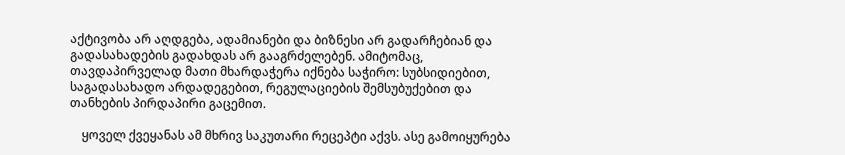აქტივობა არ აღდგება, ადამიანები და ბიზნესი არ გადარჩებიან და გადასახადების გადახდას არ გააგრძელებენ. ამიტომაც, თავდაპირველად მათი მხარდაჭერა იქნება საჭირო: სუბსიდიებით, საგადასახადო არდადეგებით, რეგულაციების შემსუბუქებით და თანხების პირდაპირი გაცემით.

    ყოველ ქვეყანას ამ მხრივ საკუთარი რეცეპტი აქვს. ასე გამოიყურება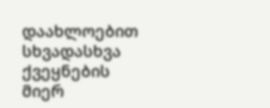დაახლოებით სხვადასხვა ქვეყნების მიერ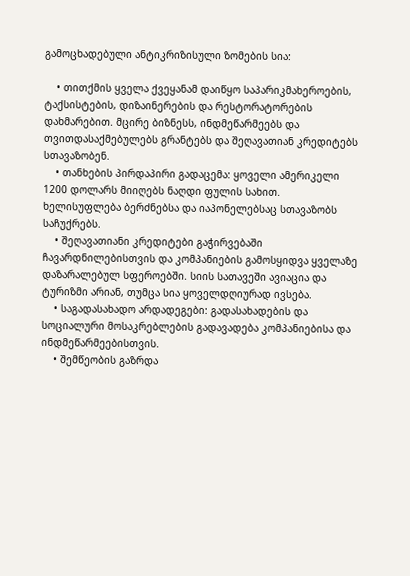გამოცხადებული ანტიკრიზისული ზომების სია:

    • თითქმის ყველა ქვეყანამ დაიწყო საპარიკმახეროების, ტაქსისტების, დიზაინერების და რესტორატორების დახმარებით. მცირე ბიზნესს, ინდმეწარმეებს და თვითდასაქმებულებს გრანტებს და შეღავათიან კრედიტებს სთავაზობენ.
    • თანხების პირდაპირი გადაცემა: ყოველი ამერიკელი 1200 დოლარს მიიღებს ნაღდი ფულის სახით. ხელისუფლება ბერძნებსა და იაპონელებსაც სთავაზობს საჩუქრებს.
    • შეღავათიანი კრედიტები გაჭირვებაში ჩავარდნილებისთვის და კომპანიების გამოსყიდვა ყველაზე დაზარალებულ სფეროებში. სიის სათავეში ავიაცია და ტურიზმი არიან, თუმცა სია ყოველდღიურად ივსება.
    • საგადასახადო არდადეგები: გადასახადების და სოციალური მოსაკრებლების გადავადება კომპანიებისა და ინდმეწარმეებისთვის.
    • შემწეობის გაზრდა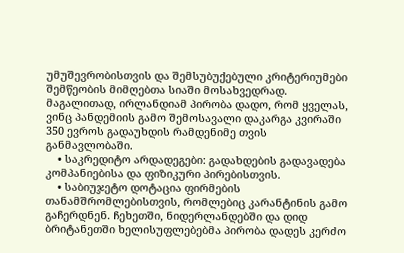უმუშევრობისთვის და შემსუბუქებული კრიტერიუმები შემწეობის მიმღებთა სიაში მოსახვედრად. მაგალითად, ირლანდიამ პირობა დადო, რომ ყველას, ვინც პანდემიის გამო შემოსავალი დაკარგა კვირაში 350 ევროს გადაუხდის რამდენიმე თვის განმავლობაში.
    • საკრედიტო არდადეგები: გადახდების გადავადება კომპანიებისა და ფიზიკური პირებისთვის.
    • საბიუჯეტო დოტაცია ფირმების თანამშრომლებისთვის, რომლებიც კარანტინის გამო გაჩერდნენ. ჩეხეთში, ნიდერლანდებში და დიდ ბრიტანეთში ხელისუფლებებმა პირობა დადეს კერძო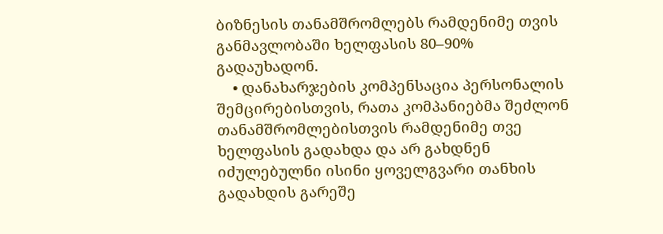ბიზნესის თანამშრომლებს რამდენიმე თვის განმავლობაში ხელფასის 80–90% გადაუხადონ.
    • დანახარჯების კომპენსაცია პერსონალის შემცირებისთვის, რათა კომპანიებმა შეძლონ თანამშრომლებისთვის რამდენიმე თვე ხელფასის გადახდა და არ გახდნენ იძულებულნი ისინი ყოველგვარი თანხის გადახდის გარეშე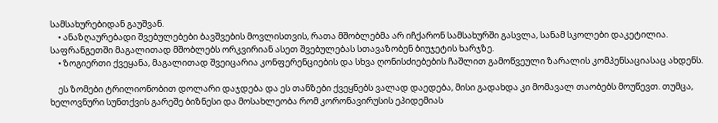სამსახურებიდან გაუშვან.
    • ანაზღაურებადი შვებულებები ბავშვების მოვლისთვის, რათა მშობლებმა არ იჩქარონ სამსახურში გასვლა, სანამ სკოლები დაკეტილია. საფრანგეთში მაგალითად მშობლებს ორკვირიან ასეთ შვებულებას სთავაზობენ ბიუჯეტის ხარჯზე.
    • ზოგიერთი ქვეყანა, მაგალითად შვეიცარია კონფერენციების და სხვა ღონისძიებების ჩაშლით გამოწვეული ზარალის კომპენსაციასაც ახდენს.

    ეს ზომები ტრილიონობით დოლარი დაჯდება და ეს თანზები ქვეყნებს ვალად დაედება, მისი გადახდა კი მომავალ თაობებს მოუწევთ. თუმცა, ხელოვნური სუნთქვის გარეშე ბიზნესი და მოსახლეობა რომ კორონავირუსის ეპიდემიას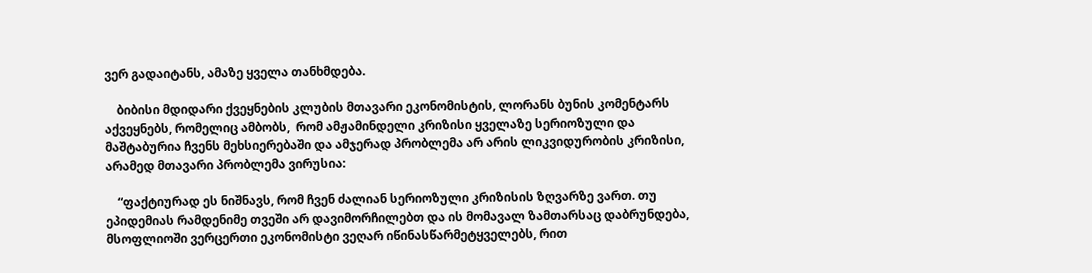ვერ გადაიტანს, ამაზე ყველა თანხმდება.

    ბიბისი მდიდარი ქვეყნების კლუბის მთავარი ეკონომისტის, ლორანს ბუნის კომენტარს აქვეყნებს, რომელიც ამბობს,  რომ ამჟამინდელი კრიზისი ყველაზე სერიოზული და მაშტაბურია ჩვენს მეხსიერებაში და ამჯერად პრობლემა არ არის ლიკვიდურობის კრიზისი, არამედ მთავარი პრობლემა ვირუსია:

    “ფაქტიურად ეს ნიშნავს, რომ ჩვენ ძალიან სერიოზული კრიზისის ზღვარზე ვართ. თუ ეპიდემიას რამდენიმე თვეში არ დავიმორჩილებთ და ის მომავალ ზამთარსაც დაბრუნდება, მსოფლიოში ვერცერთი ეკონომისტი ვეღარ იწინასწარმეტყველებს, რით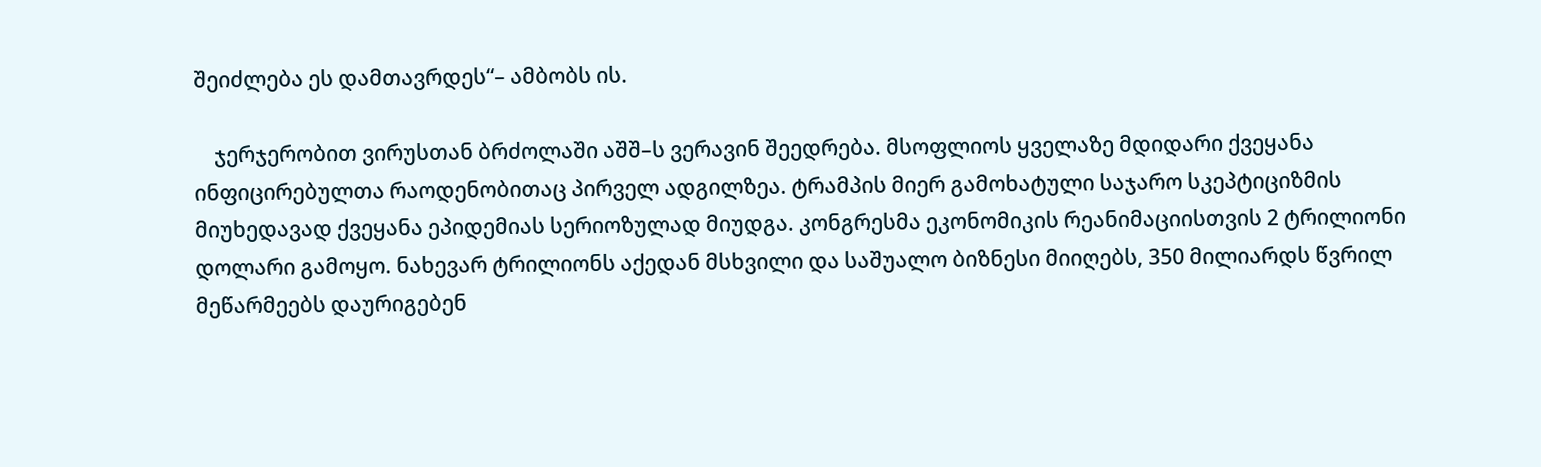შეიძლება ეს დამთავრდეს“– ამბობს ის.

    ჯერჯერობით ვირუსთან ბრძოლაში აშშ–ს ვერავინ შეედრება. მსოფლიოს ყველაზე მდიდარი ქვეყანა ინფიცირებულთა რაოდენობითაც პირველ ადგილზეა. ტრამპის მიერ გამოხატული საჯარო სკეპტიციზმის მიუხედავად ქვეყანა ეპიდემიას სერიოზულად მიუდგა. კონგრესმა ეკონომიკის რეანიმაციისთვის 2 ტრილიონი დოლარი გამოყო. ნახევარ ტრილიონს აქედან მსხვილი და საშუალო ბიზნესი მიიღებს, 350 მილიარდს წვრილ მეწარმეებს დაურიგებენ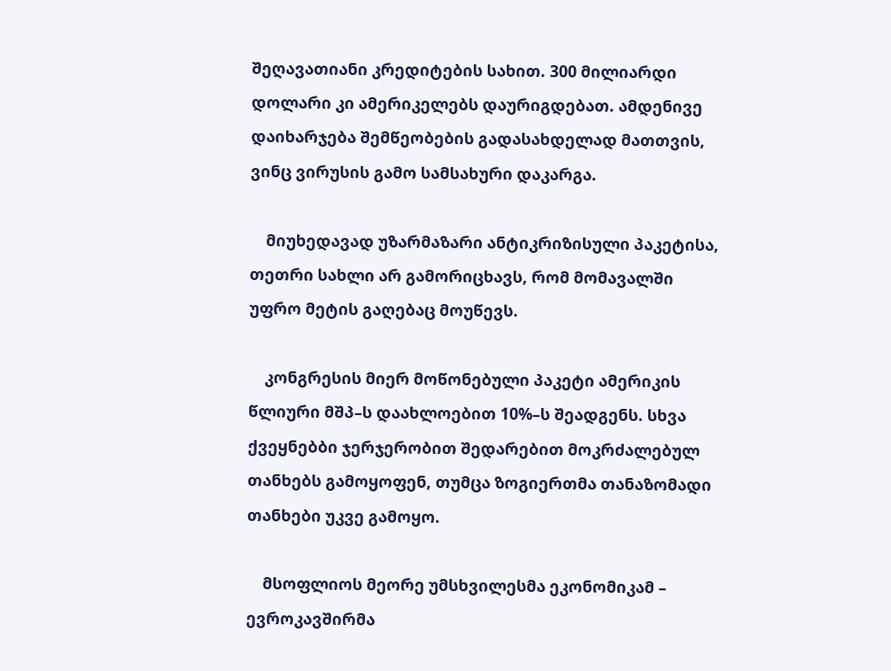შეღავათიანი კრედიტების სახით. 300 მილიარდი დოლარი კი ამერიკელებს დაურიგდებათ. ამდენივე დაიხარჯება შემწეობების გადასახდელად მათთვის, ვინც ვირუსის გამო სამსახური დაკარგა.

    მიუხედავად უზარმაზარი ანტიკრიზისული პაკეტისა, თეთრი სახლი არ გამორიცხავს, რომ მომავალში უფრო მეტის გაღებაც მოუწევს.

    კონგრესის მიერ მოწონებული პაკეტი ამერიკის წლიური მშპ–ს დაახლოებით 10%–ს შეადგენს. სხვა ქვეყნებბი ჯერჯერობით შედარებით მოკრძალებულ თანხებს გამოყოფენ, თუმცა ზოგიერთმა თანაზომადი თანხები უკვე გამოყო.

    მსოფლიოს მეორე უმსხვილესმა ეკონომიკამ – ევროკავშირმა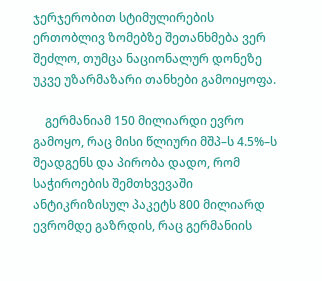ჯერჯერობით სტიმულირების ერთობლივ ზომებზე შეთანხმება ვერ შეძლო, თუმცა ნაციონალურ დონეზე უკვე უზარმაზარი თანხები გამოიყოფა.

    გერმანიამ 150 მილიარდი ევრო გამოყო, რაც მისი წლიური მშპ–ს 4.5%–ს შეადგენს და პირობა დადო, რომ საჭიროების შემთხვევაში ანტიკრიზისულ პაკეტს 800 მილიარდ ევრომდე გაზრდის, რაც გერმანიის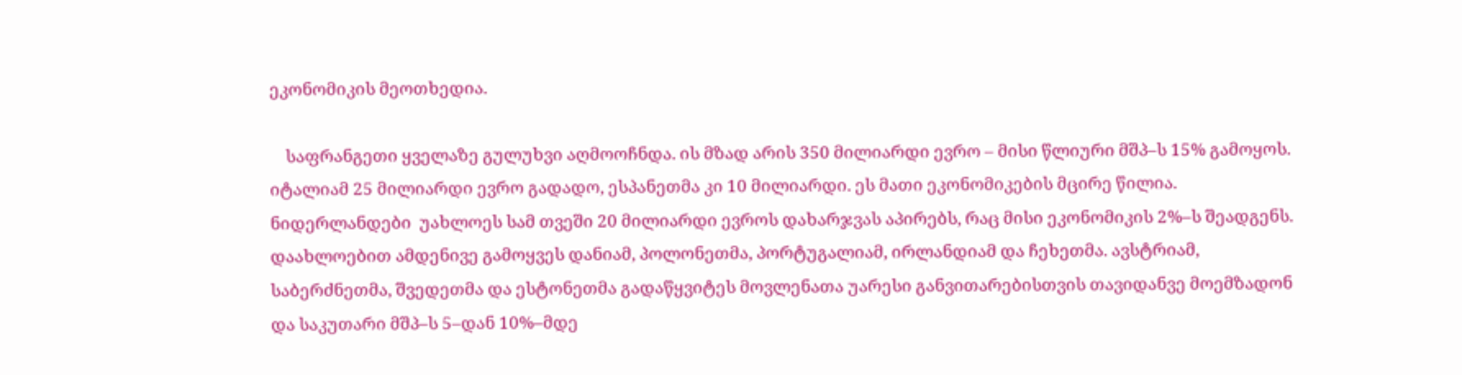ეკონომიკის მეოთხედია.

    საფრანგეთი ყველაზე გულუხვი აღმოოჩნდა. ის მზად არის 350 მილიარდი ევრო – მისი წლიური მშპ–ს 15% გამოყოს. იტალიამ 25 მილიარდი ევრო გადადო, ესპანეთმა კი 10 მილიარდი. ეს მათი ეკონომიკების მცირე წილია. ნიდერლანდები  უახლოეს სამ თვეში 20 მილიარდი ევროს დახარჯვას აპირებს, რაც მისი ეკონომიკის 2%–ს შეადგენს. დაახლოებით ამდენივე გამოყვეს დანიამ, პოლონეთმა, პორტუგალიამ, ირლანდიამ და ჩეხეთმა. ავსტრიამ, საბერძნეთმა, შვედეთმა და ესტონეთმა გადაწყვიტეს მოვლენათა უარესი განვითარებისთვის თავიდანვე მოემზადონ და საკუთარი მშპ–ს 5–დან 10%–მდე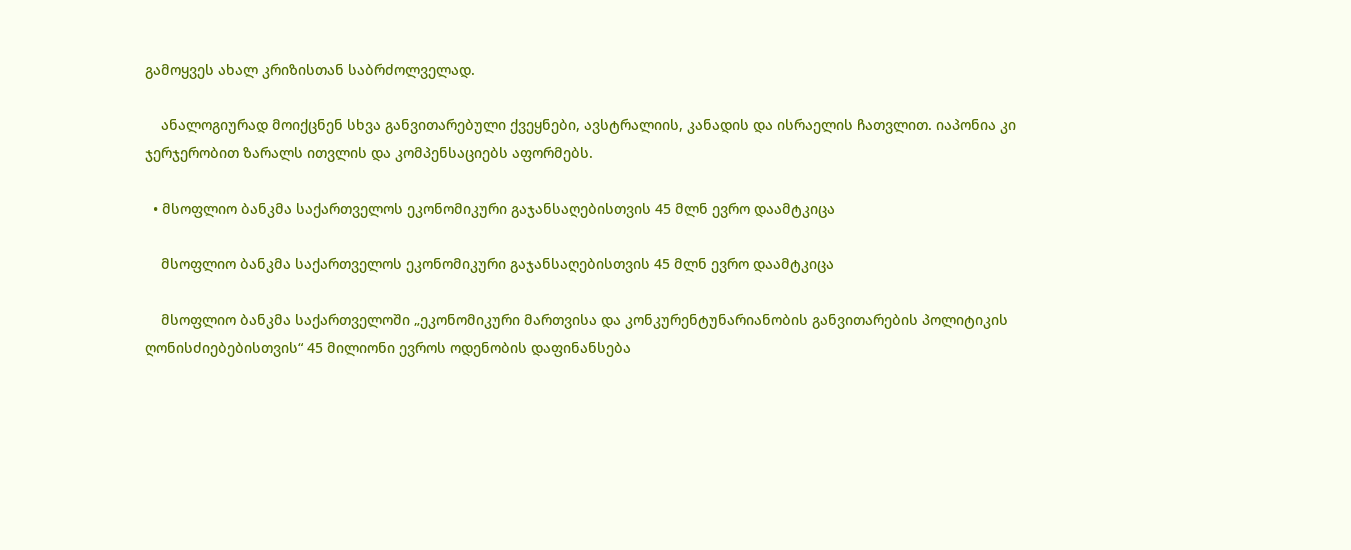გამოყვეს ახალ კრიზისთან საბრძოლველად.

    ანალოგიურად მოიქცნენ სხვა განვითარებული ქვეყნები, ავსტრალიის, კანადის და ისრაელის ჩათვლით. იაპონია კი ჯერჯერობით ზარალს ითვლის და კომპენსაციებს აფორმებს.

  • მსოფლიო ბანკმა საქართველოს ეკონომიკური გაჯანსაღებისთვის 45 მლნ ევრო დაამტკიცა

    მსოფლიო ბანკმა საქართველოს ეკონომიკური გაჯანსაღებისთვის 45 მლნ ევრო დაამტკიცა

    მსოფლიო ბანკმა საქართველოში „ეკონომიკური მართვისა და კონკურენტუნარიანობის განვითარების პოლიტიკის ღონისძიებებისთვის“ 45 მილიონი ევროს ოდენობის დაფინანსება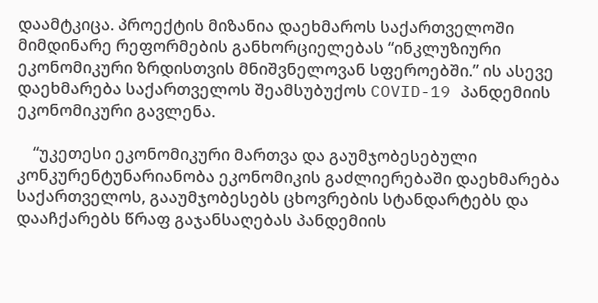დაამტკიცა. პროექტის მიზანია დაეხმაროს საქართველოში მიმდინარე რეფორმების განხორციელებას “ინკლუზიური ეკონომიკური ზრდისთვის მნიშვნელოვან სფეროებში.” ის ასევე დაეხმარება საქართველოს შეამსუბუქოს COVID-19 პანდემიის ეკონომიკური გავლენა.

    “უკეთესი ეკონომიკური მართვა და გაუმჯობესებული კონკურენტუნარიანობა ეკონომიკის გაძლიერებაში დაეხმარება საქართველოს, გააუმჯობესებს ცხოვრების სტანდარტებს და დააჩქარებს წრაფ გაჯანსაღებას პანდემიის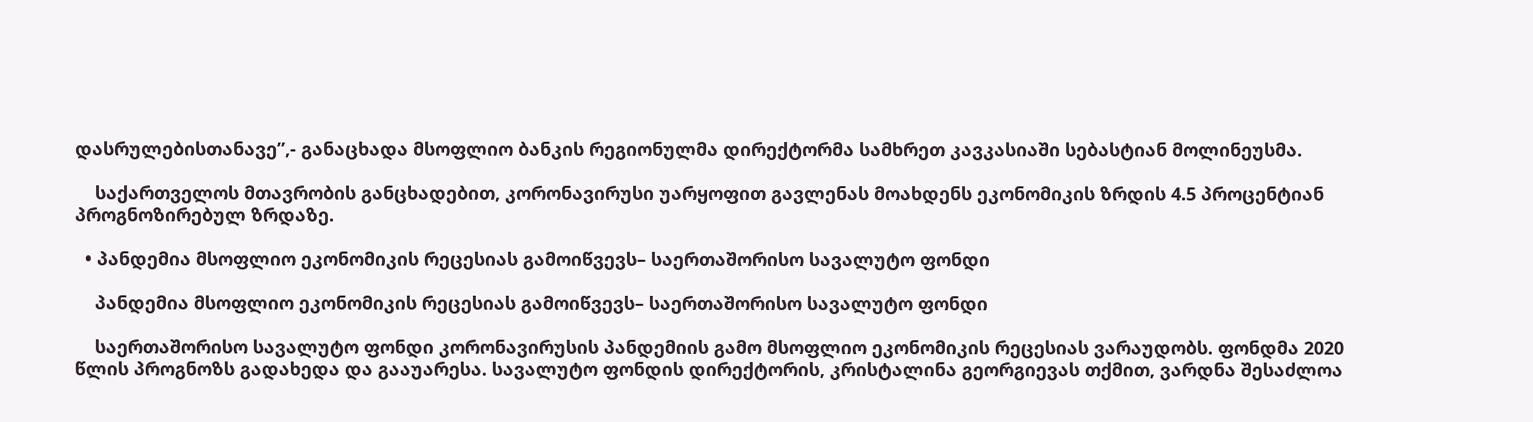დასრულებისთანავე”,- განაცხადა მსოფლიო ბანკის რეგიონულმა დირექტორმა სამხრეთ კავკასიაში სებასტიან მოლინეუსმა.

    საქართველოს მთავრობის განცხადებით, კორონავირუსი უარყოფით გავლენას მოახდენს ეკონომიკის ზრდის 4.5 პროცენტიან პროგნოზირებულ ზრდაზე.

  • პანდემია მსოფლიო ეკონომიკის რეცესიას გამოიწვევს– საერთაშორისო სავალუტო ფონდი

    პანდემია მსოფლიო ეკონომიკის რეცესიას გამოიწვევს– საერთაშორისო სავალუტო ფონდი

    საერთაშორისო სავალუტო ფონდი კორონავირუსის პანდემიის გამო მსოფლიო ეკონომიკის რეცესიას ვარაუდობს. ფონდმა 2020 წლის პროგნოზს გადახედა და გააუარესა. სავალუტო ფონდის დირექტორის, კრისტალინა გეორგიევას თქმით, ვარდნა შესაძლოა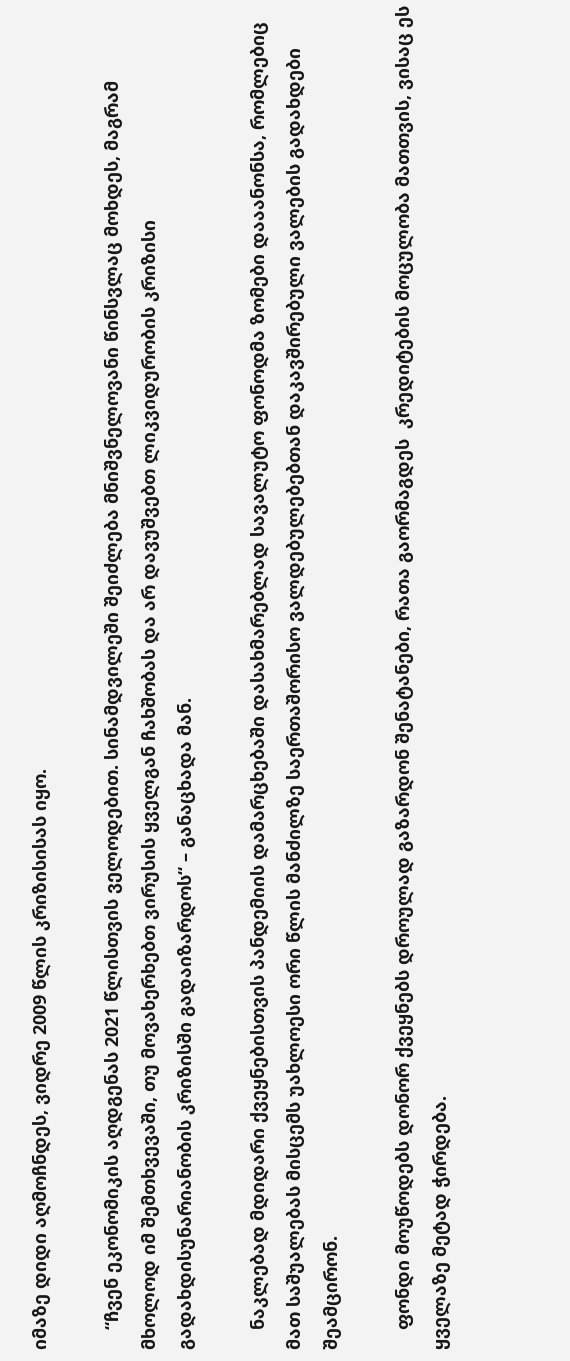იმაზე დიდი აღმოჩნდეს, ვიდრე 2009 წლის კრიზისისას იყო.

    “ჩვენ ეკონომიკის აღდგენას 2021 წლისთვის ველოდებით. სინამდვილეში შეიძლება მნიშვნელოვანი წინსვლაც მოხდეს, მაგრამ მხოლოდ იმ შემთხვევაში, თუ მოვახერხებთ ვირუსის ყველგან ჩახშობას და არ დავუშვებთ ლიკვიდურობის კრიზისი გადახდისუნარიანობის კრიზისში გადაიზარდოს“ – განაცხადა მან.

    ნაკლებად მდიდარი ქვეყნებისთვის პანდემიის დამარცხებაში დასახმარებლად სავალუტო ფონოდმა ზომები დააანონსა, რომლებიც მათ საშუალებას მისცემს უახლოესი ორი წლის მანძილზე საერთაშორისო ვალდებულებებთან დაკავშირებული ვალების გადახდები შეამცირონ.

    ფონდი მოუწოდებს დონორ ქვეყნებს დროულად გაზარდონ შენატანები, რათა გაორმაგდეს  კრედიტების მოცულობა მათთვის, ვისაც ეს ყველაზე მეტად ჭირდება.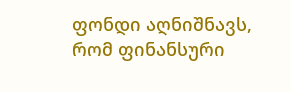ფონდი აღნიშნავს, რომ ფინანსური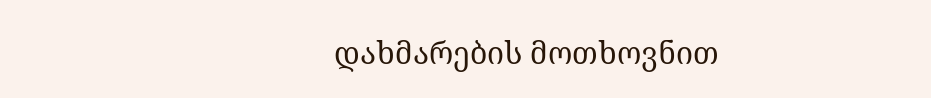დახმარების მოთხოვნით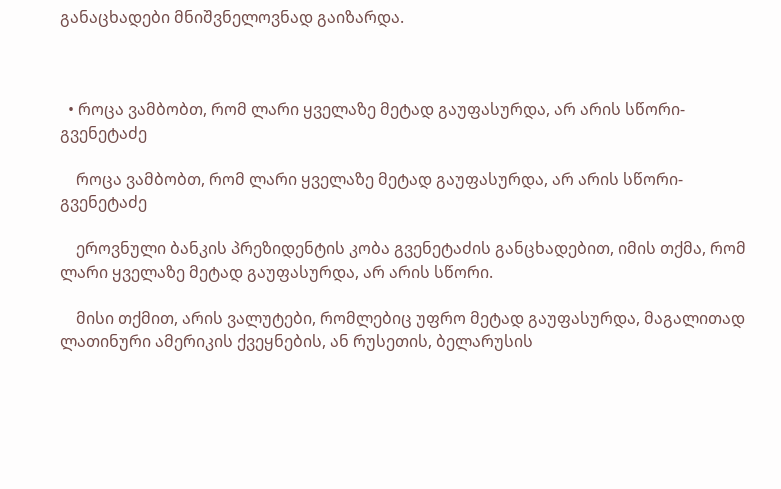განაცხადები მნიშვნელოვნად გაიზარდა.



  • როცა ვამბობთ, რომ ლარი ყველაზე მეტად გაუფასურდა, არ არის სწორი- გვენეტაძე

    როცა ვამბობთ, რომ ლარი ყველაზე მეტად გაუფასურდა, არ არის სწორი- გვენეტაძე

    ეროვნული ბანკის პრეზიდენტის კობა გვენეტაძის განცხადებით, იმის თქმა, რომ ლარი ყველაზე მეტად გაუფასურდა, არ არის სწორი.

    მისი თქმით, არის ვალუტები, რომლებიც უფრო მეტად გაუფასურდა, მაგალითად ლათინური ამერიკის ქვეყნების, ან რუსეთის, ბელარუსის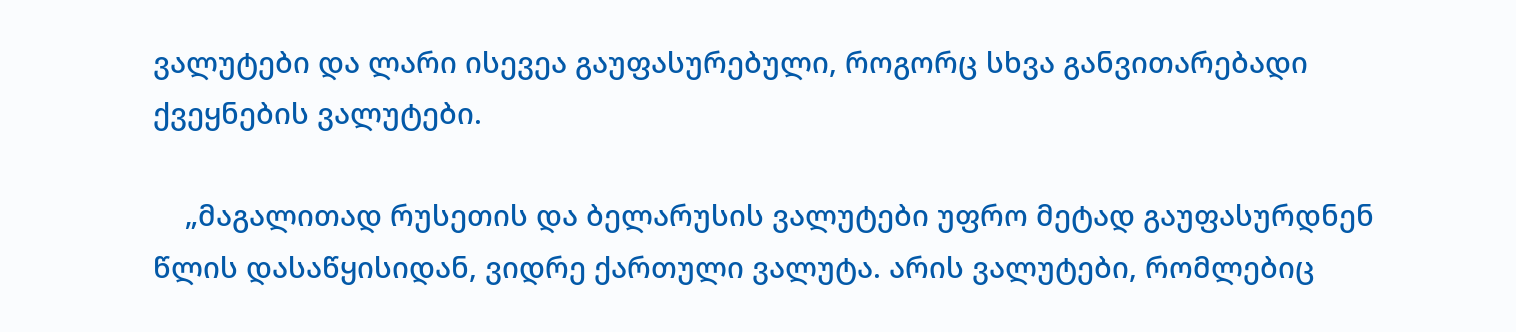ვალუტები და ლარი ისევეა გაუფასურებული, როგორც სხვა განვითარებადი ქვეყნების ვალუტები.

    „მაგალითად რუსეთის და ბელარუსის ვალუტები უფრო მეტად გაუფასურდნენ წლის დასაწყისიდან, ვიდრე ქართული ვალუტა. არის ვალუტები, რომლებიც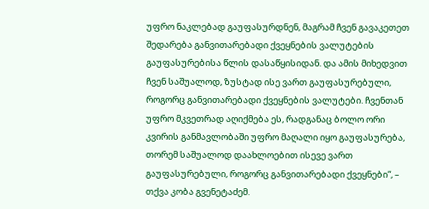უფრო ნაკლებად გაუფასურდნენ, მაგრამ ჩვენ გავაკეთეთ შედარება განვითარებადი ქვეყნების ვალუტების გაუფასურებისა წლის დასაწყისიდან. და ამის მიხედვით ჩვენ საშუალოდ, ზუსტად ისე ვართ გაუფასურებული, როგორც განვითარებადი ქვეყნების ვალუტები. ჩვენთან უფრო მკვეთრად აღიქმება ეს, რადგანაც ბოლო ორი კვირის განმავლობაში უფრო მაღალი იყო გაუფასურება, თორემ საშუალოდ დაახლოებით ისევე ვართ გაუფასურებული, როგორც განვითარებადი ქვეყნები“, – თქვა კობა გვენეტაძემ.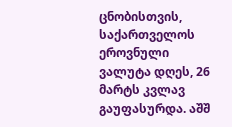ცნობისთვის, საქართველოს ეროვნული ვალუტა დღეს, 26 მარტს კვლავ გაუფასურდა. აშშ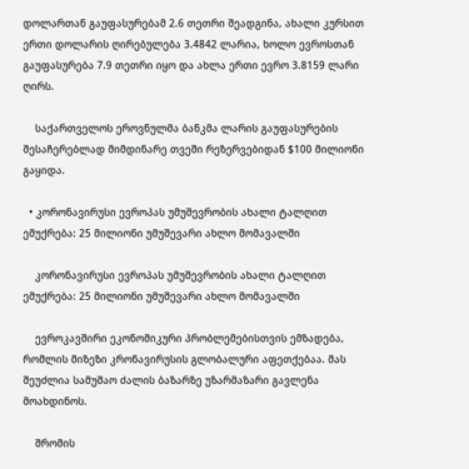დოლართან გაუფასურებამ 2.6 თეთრი შეადგინა, ახალი კურსით ერთი დოლარის ღირებულება 3.4842 ლარია, ხოლო ევროსთან გაუფასურება 7.9 თეთრი იყო და ახლა ერთი ევრო 3.8159 ლარი ღირს.

    საქართველოს ეროვნულმა ბანკმა ლარის გაუფასურების შესაჩერებლად მიმდინარე თვეში რეზერვებიდან $100 მილიონი გაყიდა.

  • კორონავირუსი ევროპას უმუშევრობის ახალი ტალღით ემუქრება: 25 მილიონი უმუშევარი ახლო მომავალში

    კორონავირუსი ევროპას უმუშევრობის ახალი ტალღით ემუქრება: 25 მილიონი უმუშევარი ახლო მომავალში

    ევროკავშირი ეკონომიკური პრობლემებისთვის ემზადება, რომლის მიზეზი კრონავირუსის გლობალური აფეთქებაა. მას შეუძლია სამუშაო ძალის ბაზარზე უზარმაზარი გავლენა მოახდინოს.

    შრომის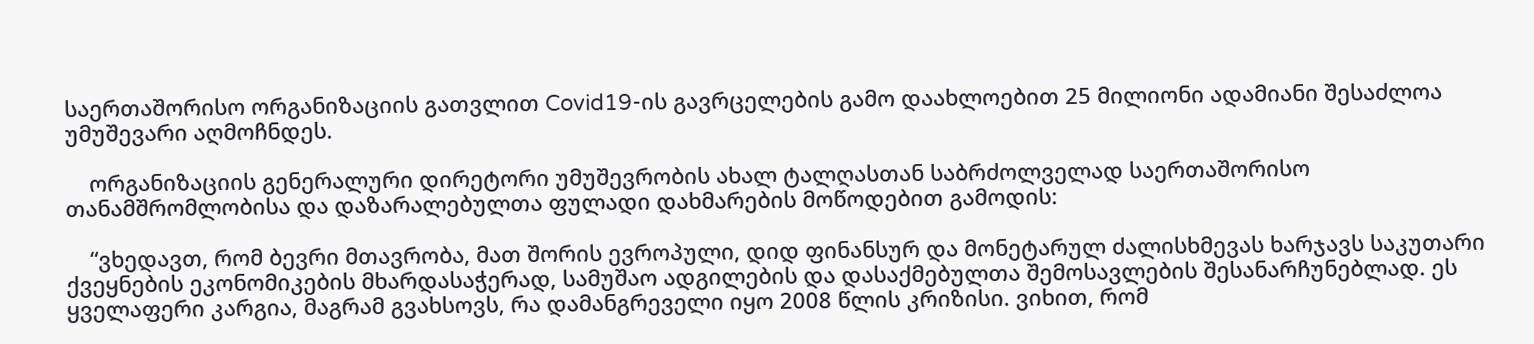საერთაშორისო ორგანიზაციის გათვლით Covid19-ის გავრცელების გამო დაახლოებით 25 მილიონი ადამიანი შესაძლოა უმუშევარი აღმოჩნდეს.

    ორგანიზაციის გენერალური დირეტორი უმუშევრობის ახალ ტალღასთან საბრძოლველად საერთაშორისო თანამშრომლობისა და დაზარალებულთა ფულადი დახმარების მოწოდებით გამოდის:

    “ვხედავთ, რომ ბევრი მთავრობა, მათ შორის ევროპული, დიდ ფინანსურ და მონეტარულ ძალისხმევას ხარჯავს საკუთარი ქვეყნების ეკონომიკების მხარდასაჭერად, სამუშაო ადგილების და დასაქმებულთა შემოსავლების შესანარჩუნებლად. ეს ყველაფერი კარგია, მაგრამ გვახსოვს, რა დამანგრეველი იყო 2008 წლის კრიზისი. ვიხით, რომ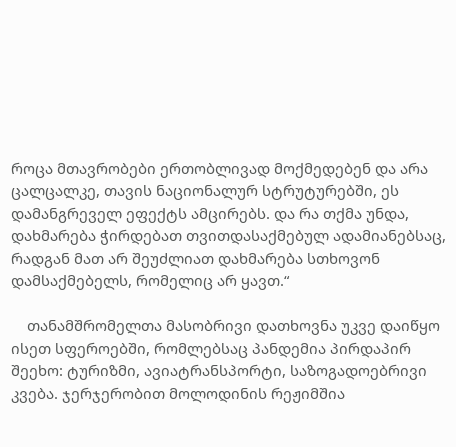როცა მთავრობები ერთობლივად მოქმედებენ და არა ცალცალკე, თავის ნაციონალურ სტრუტურებში, ეს დამანგრეველ ეფექტს ამცირებს. და რა თქმა უნდა, დახმარება ჭირდებათ თვითდასაქმებულ ადამიანებსაც, რადგან მათ არ შეუძლიათ დახმარება სთხოვონ დამსაქმებელს, რომელიც არ ყავთ.“

    თანამშრომელთა მასობრივი დათხოვნა უკვე დაიწყო ისეთ სფეროებში, რომლებსაც პანდემია პირდაპირ შეეხო: ტურიზმი, ავიატრანსპორტი, საზოგადოებრივი კვება. ჯერჯერობით მოლოდინის რეჟიმშია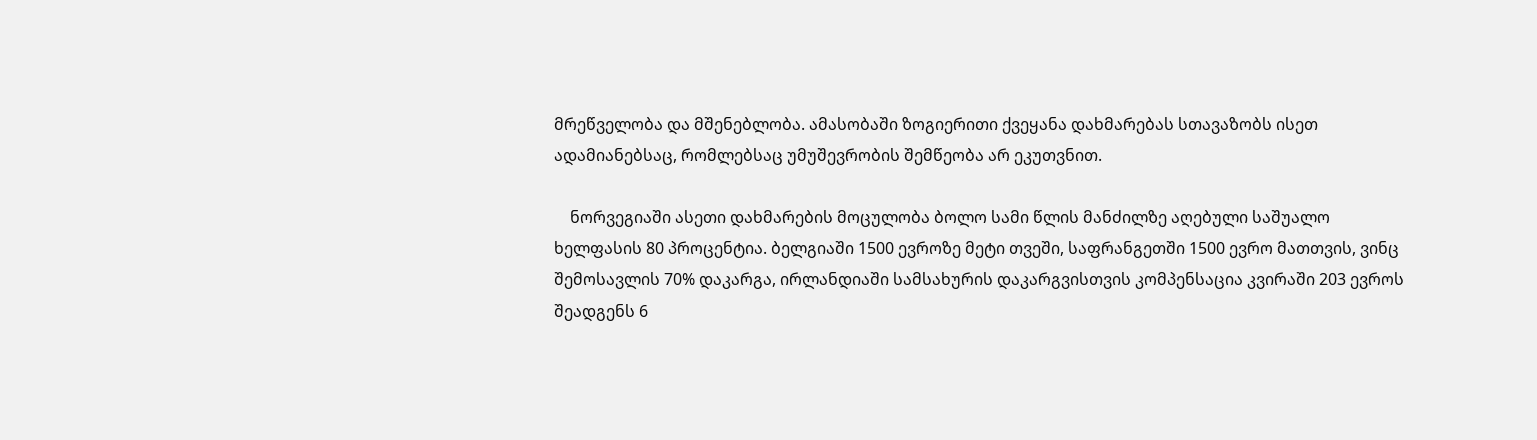მრეწველობა და მშენებლობა. ამასობაში ზოგიერითი ქვეყანა დახმარებას სთავაზობს ისეთ ადამიანებსაც, რომლებსაც უმუშევრობის შემწეობა არ ეკუთვნით.

    ნორვეგიაში ასეთი დახმარების მოცულობა ბოლო სამი წლის მანძილზე აღებული საშუალო ხელფასის 80 პროცენტია. ბელგიაში 1500 ევროზე მეტი თვეში, საფრანგეთში 1500 ევრო მათთვის, ვინც შემოსავლის 70% დაკარგა, ირლანდიაში სამსახურის დაკარგვისთვის კომპენსაცია კვირაში 203 ევროს შეადგენს 6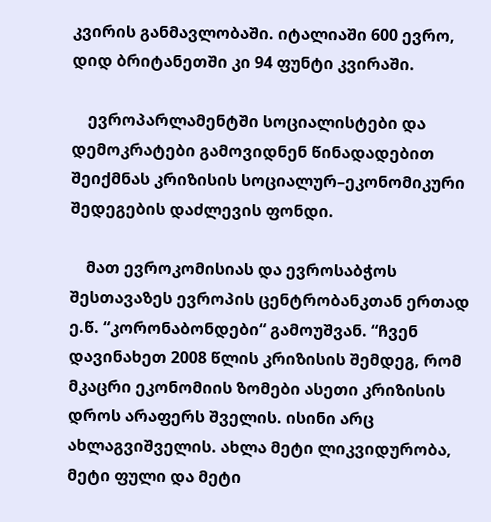კვირის განმავლობაში. იტალიაში 600 ევრო, დიდ ბრიტანეთში კი 94 ფუნტი კვირაში.

    ევროპარლამენტში სოციალისტები და დემოკრატები გამოვიდნენ წინადადებით შეიქმნას კრიზისის სოციალურ–ეკონომიკური შედეგების დაძლევის ფონდი.

    მათ ევროკომისიას და ევროსაბჭოს შესთავაზეს ევროპის ცენტრობანკთან ერთად ე.წ. “კორონაბონდები“ გამოუშვან. “ჩვენ დავინახეთ 2008 წლის კრიზისის შემდეგ, რომ მკაცრი ეკონომიის ზომები ასეთი კრიზისის დროს არაფერს შველის. ისინი არც ახლაგვიშველის. ახლა მეტი ლიკვიდურობა, მეტი ფული და მეტი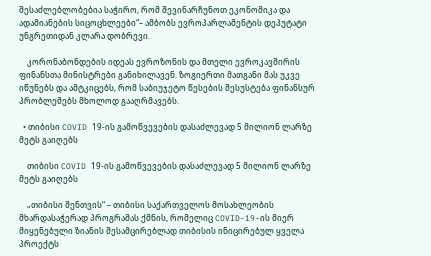შესაძლებლობებია საჭირო, რომ შევინარჩუნოთ ეკონომიკა და ადამიანების სიცოცხლეები“– ამბობს ევროპარლამენტის დეპუტატი უნგრეთიდან კლარა დობრევი.

    კორონაბონდების იდეას ევროზონის და მთელი ევროკავშირის ფინანსთა მინისტრები განიხილავენ. ზოგიერთი მათგანი მას უკვე იწუნებს და ამტკიცებს, რომ საბიუჯეტო წესების შესუსტება ფინანსურ პრობლემებს მხოლოდ გააღრმავებს.

  • თიბისი COVID 19-ის გამოწვევების დასაძლევად 5 მილიონ ლარზე მეტს გაიღებს

    თიბისი COVID 19-ის გამოწვევების დასაძლევად 5 მილიონ ლარზე მეტს გაიღებს

    „თიბისი შენთვის“ – თიბისი საქართველოს მოსახლეობის მხარდასაჭერად პროგრამას ქმნის, რომელიც COVID-19-ის მიერ მიყენებული ზიანის შესამცირებლად თიბისის ინიცირებულ ყველა პროექტს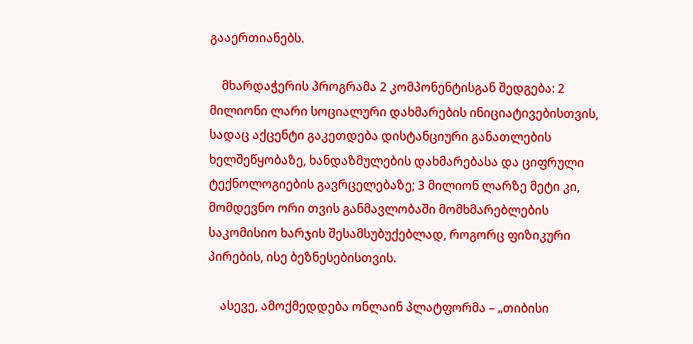გააერთიანებს.

    მხარდაჭერის პროგრამა 2 კომპონენტისგან შედგება: 2 მილიონი ლარი სოციალური დახმარების ინიციატივებისთვის, სადაც აქცენტი გაკეთდება დისტანციური განათლების ხელშეწყობაზე, ხანდაზმულების დახმარებასა და ციფრული ტექნოლოგიების გავრცელებაზე; 3 მილიონ ლარზე მეტი კი, მომდევნო ორი თვის განმავლობაში მომხმარებლების საკომისიო ხარჯის შესამსუბუქებლად, როგორც ფიზიკური პირების, ისე ბეზნესებისთვის.

    ასევე, ამოქმედდება ონლაინ პლატფორმა – „თიბისი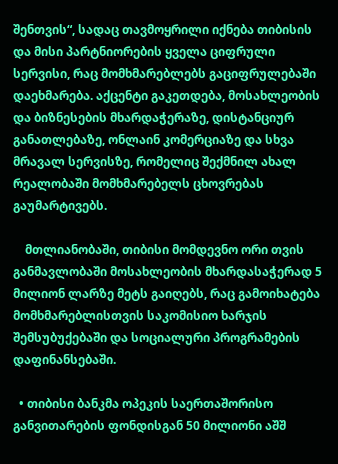შენთვის“, სადაც თავმოყრილი იქნება თიბისის და მისი პარტნიორების ყველა ციფრული სერვისი, რაც მომხმარებლებს გაციფრულებაში დაეხმარება. აქცენტი გაკეთდება, მოსახლეობის და ბიზნესების მხარდაჭერაზე, დისტანციურ განათლებაზე, ონლაინ კომერციაზე და სხვა მრავალ სერვისზე, რომელიც შექმნილ ახალ რეალობაში მომხმარებელს ცხოვრებას გაუმარტივებს.

    მთლიანობაში, თიბისი მომდევნო ორი თვის განმავლობაში მოსახლეობის მხარდასაჭერად 5 მილიონ ლარზე მეტს გაიღებს, რაც გამოიხატება მომხმარებლისთვის საკომისიო ხარჯის შემსუბუქებაში და სოციალური პროგრამების დაფინანსებაში.

  • თიბისი ბანკმა ოპეკის საერთაშორისო განვითარების ფონდისგან 50 მილიონი აშშ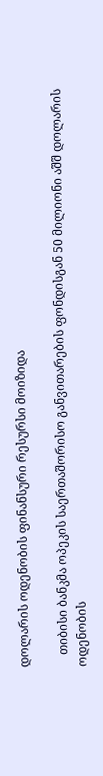დოლარის ოდენობის ფინანსური რესურსი მოიზიდა

    თიბისი ბანკმა ოპეკის საერთაშორისო განვითარების ფონდისგან 50 მილიონი აშშ დოლარის ოდენობის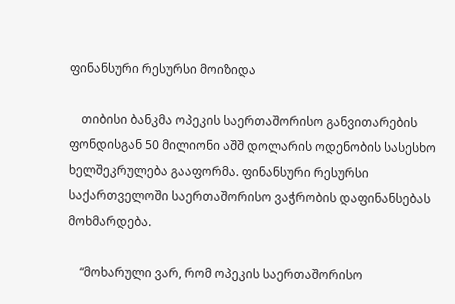ფინანსური რესურსი მოიზიდა

    თიბისი ბანკმა ოპეკის საერთაშორისო განვითარების ფონდისგან 50 მილიონი აშშ დოლარის ოდენობის სასესხო ხელშეკრულება გააფორმა. ფინანსური რესურსი საქართველოში საერთაშორისო ვაჭრობის დაფინანსებას მოხმარდება.

    “მოხარული ვარ, რომ ოპეკის საერთაშორისო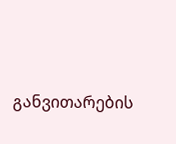განვითარების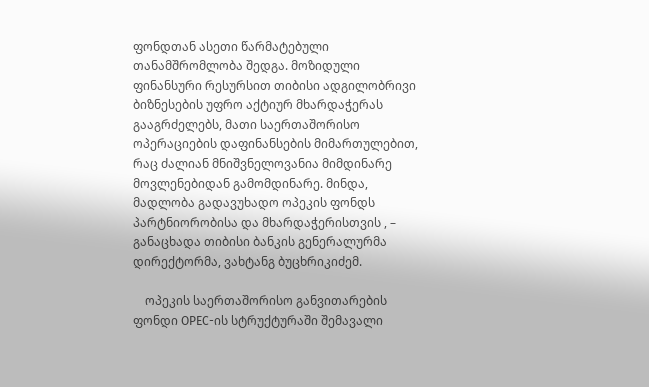ფონდთან ასეთი წარმატებული თანამშრომლობა შედგა. მოზიდული ფინანსური რესურსით თიბისი ადგილობრივი ბიზნესების უფრო აქტიურ მხარდაჭერას გააგრძელებს, მათი საერთაშორისო ოპერაციების დაფინანსების მიმართულებით, რაც ძალიან მნიშვნელოვანია მიმდინარე მოვლენებიდან გამომდინარე. მინდა, მადლობა გადავუხადო ოპეკის ფონდს პარტნიორობისა და მხარდაჭერისთვის , – განაცხადა თიბისი ბანკის გენერალურმა დირექტორმა, ვახტანგ ბუცხრიკიძემ.

    ოპეკის საერთაშორისო განვითარების ფონდი OPEC-ის სტრუქტურაში შემავალი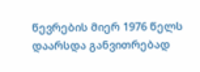წევრების მიერ 1976 წელს დაარსდა განვითრებად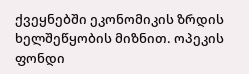ქვეყნებში ეკონომიკის ზრდის ხელშეწყობის მიზნით. ოპეკის ფონდი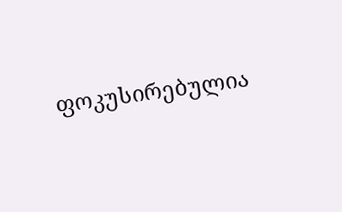ფოკუსირებულია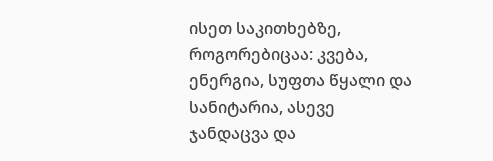ისეთ საკითხებზე, როგორებიცაა: კვება, ენერგია, სუფთა წყალი და სანიტარია, ასევე ჯანდაცვა და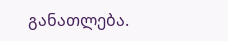განათლება.